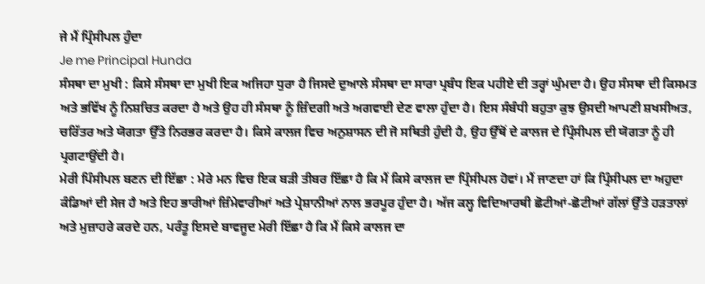ਜੇ ਮੈਂ ਪ੍ਰਿੰਸੀਪਲ ਹੁੰਦਾ
Je me Principal Hunda
ਸੰਸਥਾ ਦਾ ਮੁਖੀ : ਕਿਸੇ ਸੰਸਥਾ ਦਾ ਮੁਖੀ ਇਕ ਅਜਿਹਾ ਧੁਰਾ ਹੈ ਜਿਸਦੇ ਦੁਆਲੇ ਸੰਸਥਾ ਦਾ ਸਾਰਾ ਪ੍ਰਬੰਧ ਇਕ ਪਹੀਏ ਦੀ ਤਰ੍ਹਾਂ ਘੁੰਮਦਾ ਹੈ। ਉਹ ਸੰਸਥਾ ਦੀ ਕਿਸਮਤ ਅਤੇ ਭਵਿੱਖ ਨੂੰ ਨਿਸ਼ਚਿਤ ਕਰਦਾ ਹੈ ਅਤੇ ਉਹ ਹੀ ਸੰਸਥਾ ਨੂੰ ਜ਼ਿੰਦਗੀ ਅਤੇ ਅਗਵਾਈ ਦੇਣ ਵਾਲਾ ਹੁੰਦਾ ਹੈ। ਇਸ ਸੰਬੰਧੀ ਬਹੁਤਾ ਕੁਝ ਉਸਦੀ ਆਪਣੀ ਸ਼ਖਸੀਅਤ, ਚਰਿੱਤਰ ਅਤੇ ਯੋਗਤਾ ਉੱਤੇ ਨਿਰਭਰ ਕਰਦਾ ਹੈ। ਕਿਸੇ ਕਾਲਜ ਵਿਚ ਅਨੁਸ਼ਾਸਨ ਦੀ ਜੋ ਸਥਿਤੀ ਹੁੰਦੀ ਹੈ, ਉਹ ਉੱਥੋਂ ਦੇ ਕਾਲਜ ਦੇ ਪ੍ਰਿੰਸੀਪਲ ਦੀ ਯੋਗਤਾ ਨੂੰ ਹੀ ਪ੍ਰਗਟਾਉਂਦੀ ਹੈ।
ਮੇਰੀ ਪਿੰਸੀਪਲ ਬਣਨ ਦੀ ਇੱਛਾ : ਮੇਰੇ ਮਨ ਵਿਚ ਇਕ ਬੜੀ ਤੀਬਰ ਇੱਛਾ ਹੈ ਕਿ ਮੈਂ ਕਿਸੇ ਕਾਲਜ ਦਾ ਪ੍ਰਿੰਸੀਪਲ ਹੋਵਾਂ। ਮੈਂ ਜਾਣਦਾ ਹਾਂ ਕਿ ਪ੍ਰਿੰਸੀਪਲ ਦਾ ਅਹੁਦਾ ਕੰਡਿਆਂ ਦੀ ਸੇਜ ਹੈ ਅਤੇ ਇਹ ਭਾਰੀਆਂ ਜ਼ਿੰਮੇਵਾਰੀਆਂ ਅਤੇ ਪ੍ਰੇਸ਼ਾਨੀਆਂ ਨਾਲ ਭਰਪੂਰ ਹੁੰਦਾ ਹੈ। ਅੱਜ ਕਲ੍ਹ ਵਿਦਿਆਰਥੀ ਛੋਟੀਆਂ-ਛੋਟੀਆਂ ਗੱਲਾਂ ਉੱਤੇ ਹੜਤਾਲਾਂ ਅਤੇ ਮੁਜ਼ਾਹਰੇ ਕਰਦੇ ਹਨ, ਪਰੰਤੂ ਇਸਦੇ ਬਾਵਜੂਦ ਮੇਰੀ ਇੱਛਾ ਹੈ ਕਿ ਮੈਂ ਕਿਸੇ ਕਾਲਜ ਦਾ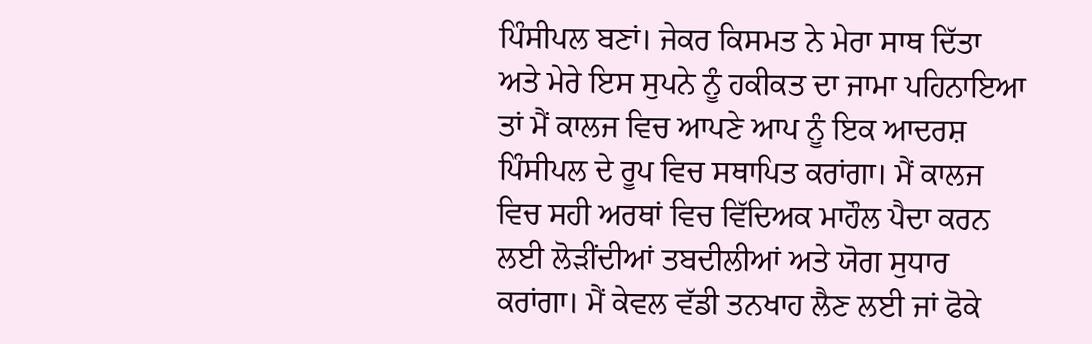ਪਿੰਸੀਪਲ ਬਣਾਂ। ਜੇਕਰ ਕਿਸਮਤ ਨੇ ਮੇਰਾ ਸਾਥ ਦਿੱਤਾ ਅਤੇ ਮੇਰੇ ਇਸ ਸੁਪਨੇ ਨੂੰ ਹਕੀਕਤ ਦਾ ਜਾਮਾ ਪਹਿਨਾਇਆ ਤਾਂ ਮੈਂ ਕਾਲਜ ਵਿਚ ਆਪਣੇ ਆਪ ਨੂੰ ਇਕ ਆਦਰਸ਼ ਪਿੰਸੀਪਲ ਦੇ ਰੂਪ ਵਿਚ ਸਥਾਪਿਤ ਕਰਾਂਗਾ। ਮੈਂ ਕਾਲਜ ਵਿਚ ਸਹੀ ਅਰਥਾਂ ਵਿਚ ਵਿੱਦਿਅਕ ਮਾਹੌਲ ਪੈਦਾ ਕਰਨ ਲਈ ਲੋੜੀਂਦੀਆਂ ਤਬਦੀਲੀਆਂ ਅਤੇ ਯੋਗ ਸੁਧਾਰ ਕਰਾਂਗਾ। ਮੈਂ ਕੇਵਲ ਵੱਡੀ ਤਨਖਾਹ ਲੈਣ ਲਈ ਜਾਂ ਫੋਕੇ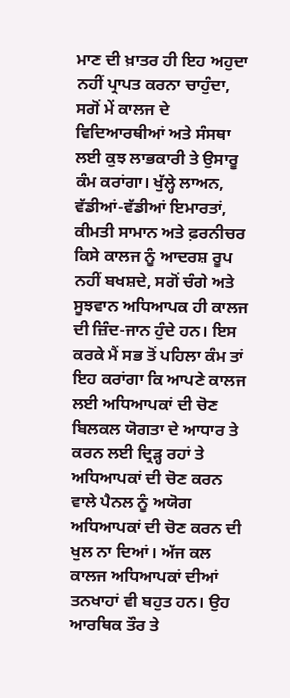ਮਾਣ ਦੀ ਖ਼ਾਤਰ ਹੀ ਇਹ ਅਹੁਦਾ ਨਹੀਂ ਪ੍ਰਾਪਤ ਕਰਨਾ ਚਾਹੁੰਦਾ, ਸਗੋਂ ਮੇਂ ਕਾਲਜ ਦੇ ਵਿਦਿਆਰਥੀਆਂ ਅਤੇ ਸੰਸਥਾ ਲਈ ਕੁਝ ਲਾਭਕਾਰੀ ਤੇ ਉਸਾਰੂ ਕੰਮ ਕਰਾਂਗਾ। ਖੁੱਲ੍ਹੇ ਲਾਅਨ, ਵੱਡੀਆਂ-ਵੱਡੀਆਂ ਇਮਾਰਤਾਂ, ਕੀਮਤੀ ਸਾਮਾਨ ਅਤੇ ਫ਼ਰਨੀਚਰ ਕਿਸੇ ਕਾਲਜ ਨੂੰ ਆਦਰਸ਼ ਰੂਪ ਨਹੀਂ ਬਖਸ਼ਦੇ, ਸਗੋਂ ਚੰਗੇ ਅਤੇ ਸੂਝਵਾਨ ਅਧਿਆਪਕ ਹੀ ਕਾਲਜ ਦੀ ਜ਼ਿੰਦ-ਜਾਨ ਹੁੰਦੇ ਹਨ। ਇਸ ਕਰਕੇ ਮੈਂ ਸਭ ਤੋਂ ਪਹਿਲਾ ਕੰਮ ਤਾਂ ਇਹ ਕਰਾਂਗਾ ਕਿ ਆਪਣੇ ਕਾਲਜ ਲਈ ਅਧਿਆਪਕਾਂ ਦੀ ਚੋਣ ਬਿਲਕਲ ਯੋਗਤਾ ਦੇ ਆਧਾਰ ਤੇ ਕਰਨ ਲਈ ਦ੍ਰਿੜ੍ਹ ਰਹਾਂ ਤੇ ਅਧਿਆਪਕਾਂ ਦੀ ਚੋਣ ਕਰਨ ਵਾਲੇ ਪੈਨਲ ਨੂੰ ਅਯੋਗ ਅਧਿਆਪਕਾਂ ਦੀ ਚੋਣ ਕਰਨ ਦੀ ਖੁਲ ਨਾ ਦਿਆਂ। ਅੱਜ ਕਲ ਕਾਲਜ ਅਧਿਆਪਕਾਂ ਦੀਆਂ ਤਨਖਾਹਾਂ ਵੀ ਬਹੁਤ ਹਨ। ਉਹ ਆਰਥਿਕ ਤੌਰ ਤੇ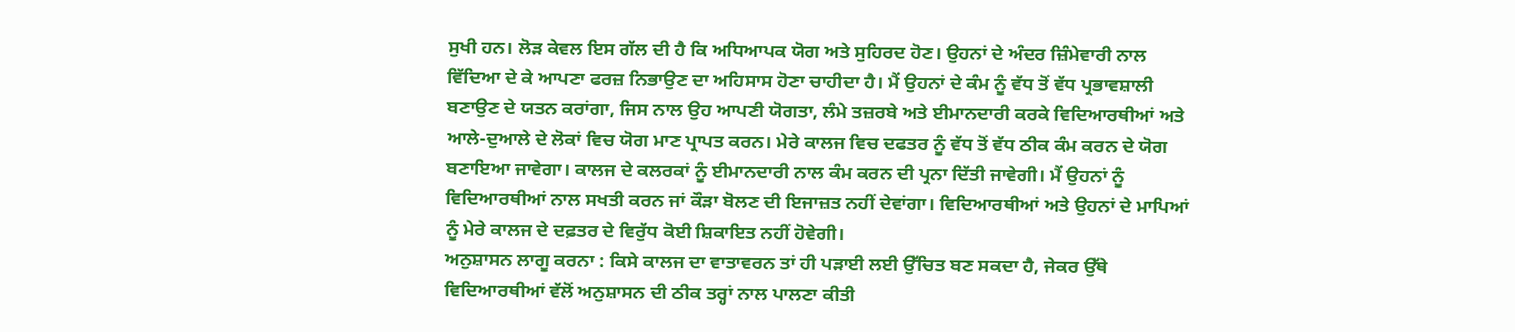ਸੁਖੀ ਹਨ। ਲੋੜ ਕੇਵਲ ਇਸ ਗੱਲ ਦੀ ਹੈ ਕਿ ਅਧਿਆਪਕ ਯੋਗ ਅਤੇ ਸੁਹਿਰਦ ਹੋਣ। ਉਹਨਾਂ ਦੇ ਅੰਦਰ ਜ਼ਿੰਮੇਵਾਰੀ ਨਾਲ ਵਿੱਦਿਆ ਦੇ ਕੇ ਆਪਣਾ ਫਰਜ਼ ਨਿਭਾਉਣ ਦਾ ਅਹਿਸਾਸ ਹੋਣਾ ਚਾਹੀਦਾ ਹੈ। ਮੈਂ ਉਹਨਾਂ ਦੇ ਕੰਮ ਨੂੰ ਵੱਧ ਤੋਂ ਵੱਧ ਪ੍ਰਭਾਵਸ਼ਾਲੀ ਬਣਾਉਣ ਦੇ ਯਤਨ ਕਰਾਂਗਾ, ਜਿਸ ਨਾਲ ਉਹ ਆਪਣੀ ਯੋਗਤਾ, ਲੰਮੇ ਤਜ਼ਰਬੇ ਅਤੇ ਈਮਾਨਦਾਰੀ ਕਰਕੇ ਵਿਦਿਆਰਥੀਆਂ ਅਤੇ ਆਲੇ-ਦੁਆਲੇ ਦੇ ਲੋਕਾਂ ਵਿਚ ਯੋਗ ਮਾਣ ਪ੍ਰਾਪਤ ਕਰਨ। ਮੇਰੇ ਕਾਲਜ ਵਿਚ ਦਫਤਰ ਨੂੰ ਵੱਧ ਤੋਂ ਵੱਧ ਠੀਕ ਕੰਮ ਕਰਨ ਦੇ ਯੋਗ ਬਣਾਇਆ ਜਾਵੇਗਾ। ਕਾਲਜ ਦੇ ਕਲਰਕਾਂ ਨੂੰ ਈਮਾਨਦਾਰੀ ਨਾਲ ਕੰਮ ਕਰਨ ਦੀ ਪ੍ਰਨਾ ਦਿੱਤੀ ਜਾਵੇਗੀ। ਮੈਂ ਉਹਨਾਂ ਨੂੰ ਵਿਦਿਆਰਥੀਆਂ ਨਾਲ ਸਖਤੀ ਕਰਨ ਜਾਂ ਕੌੜਾ ਬੋਲਣ ਦੀ ਇਜਾਜ਼ਤ ਨਹੀਂ ਦੇਵਾਂਗਾ। ਵਿਦਿਆਰਥੀਆਂ ਅਤੇ ਉਹਨਾਂ ਦੇ ਮਾਪਿਆਂ ਨੂੰ ਮੇਰੇ ਕਾਲਜ ਦੇ ਦਫ਼ਤਰ ਦੇ ਵਿਰੁੱਧ ਕੋਈ ਸ਼ਿਕਾਇਤ ਨਹੀਂ ਹੋਵੇਗੀ।
ਅਨੁਸ਼ਾਸਨ ਲਾਗੂ ਕਰਨਾ : ਕਿਸੇ ਕਾਲਜ ਦਾ ਵਾਤਾਵਰਨ ਤਾਂ ਹੀ ਪੜਾਈ ਲਈ ਉੱਚਿਤ ਬਣ ਸਕਦਾ ਹੈ, ਜੇਕਰ ਉੱਥੇ ਵਿਦਿਆਰਥੀਆਂ ਵੱਲੋਂ ਅਨੁਸ਼ਾਸਨ ਦੀ ਠੀਕ ਤਰ੍ਹਾਂ ਨਾਲ ਪਾਲਣਾ ਕੀਤੀ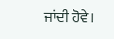ਜਾਂਦੀ ਹੋਵੇ।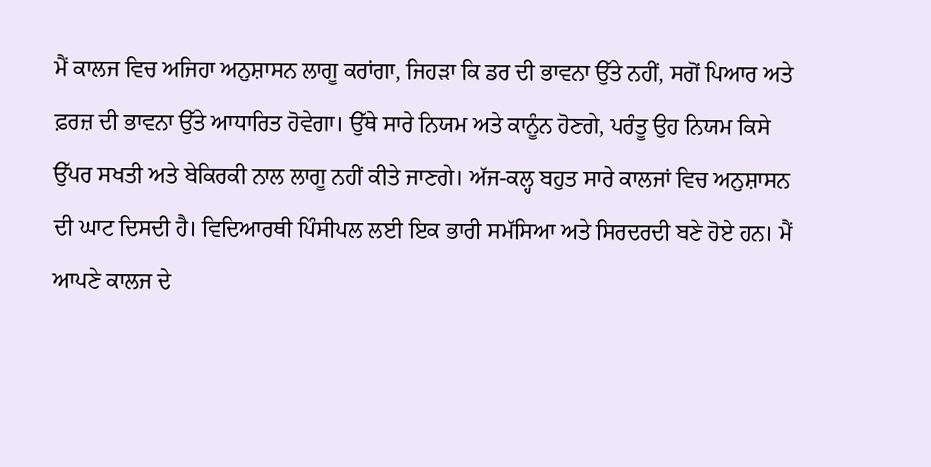ਮੈਂ ਕਾਲਜ ਵਿਚ ਅਜਿਹਾ ਅਨੁਸ਼ਾਸਨ ਲਾਗੂ ਕਰਾਂਗਾ, ਜਿਹੜਾ ਕਿ ਡਰ ਦੀ ਭਾਵਨਾ ਉੱਤੇ ਨਹੀਂ, ਸਗੋਂ ਪਿਆਰ ਅਤੇ ਫ਼ਰਜ਼ ਦੀ ਭਾਵਨਾ ਉੱਤੇ ਆਧਾਰਿਤ ਹੋਵੇਗਾ। ਉੱਥੇ ਸਾਰੇ ਨਿਯਮ ਅਤੇ ਕਾਨੂੰਨ ਹੋਣਗੇ, ਪਰੰਤੂ ਉਹ ਨਿਯਮ ਕਿਸੇ ਉੱਪਰ ਸਖਤੀ ਅਤੇ ਬੇਕਿਰਕੀ ਨਾਲ ਲਾਗੂ ਨਹੀਂ ਕੀਤੇ ਜਾਣਗੇ। ਅੱਜ-ਕਲ੍ਹ ਬਹੁਤ ਸਾਰੇ ਕਾਲਜਾਂ ਵਿਚ ਅਨੁਸ਼ਾਸਨ ਦੀ ਘਾਟ ਦਿਸਦੀ ਹੈ। ਵਿਦਿਆਰਥੀ ਪਿੰਸੀਪਲ ਲਈ ਇਕ ਭਾਰੀ ਸਮੱਸਿਆ ਅਤੇ ਸਿਰਦਰਦੀ ਬਣੇ ਹੋਏ ਹਨ। ਮੈਂ ਆਪਣੇ ਕਾਲਜ ਦੇ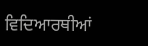ਵਿਦਿਆਰਥੀਆਂ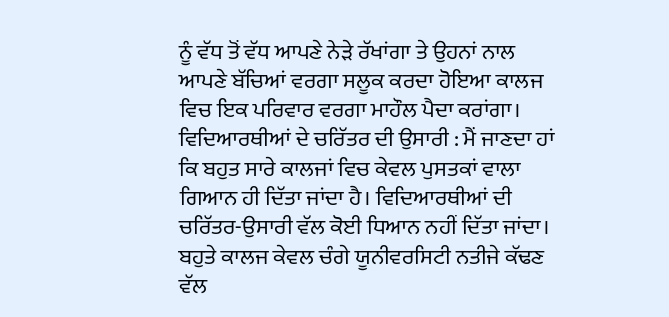ਨੂੰ ਵੱਧ ਤੋਂ ਵੱਧ ਆਪਣੇ ਨੇੜੇ ਰੱਖਾਂਗਾ ਤੇ ਉਹਨਾਂ ਨਾਲ ਆਪਣੇ ਬੱਚਿਆਂ ਵਰਗਾ ਸਲੂਕ ਕਰਦਾ ਹੋਇਆ ਕਾਲਜ ਵਿਚ ਇਕ ਪਰਿਵਾਰ ਵਰਗਾ ਮਾਹੌਲ ਪੈਦਾ ਕਰਾਂਗਾ।
ਵਿਦਿਆਰਥੀਆਂ ਦੇ ਚਰਿੱਤਰ ਦੀ ਉਸਾਰੀ : ਮੈਂ ਜਾਣਦਾ ਹਾਂ ਕਿ ਬਹੁਤ ਸਾਰੇ ਕਾਲਜਾਂ ਵਿਚ ਕੇਵਲ ਪੁਸਤਕਾਂ ਵਾਲਾ ਗਿਆਨ ਹੀ ਦਿੱਤਾ ਜਾਂਦਾ ਹੈ। ਵਿਦਿਆਰਥੀਆਂ ਦੀ ਚਰਿੱਤਰ-ਉਸਾਰੀ ਵੱਲ ਕੋਈ ਧਿਆਨ ਨਹੀਂ ਦਿੱਤਾ ਜਾਂਦਾ। ਬਹੁਤੇ ਕਾਲਜ ਕੇਵਲ ਚੰਗੇ ਯੂਨੀਵਰਸਿਟੀ ਨਤੀਜੇ ਕੱਢਣ ਵੱਲ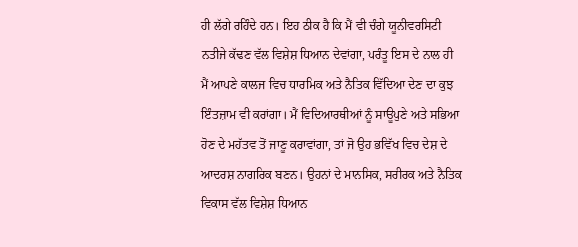ਹੀ ਲੱਗੇ ਰਹਿੰਦੇ ਹਨ। ਇਹ ਠੀਕ ਹੈ ਕਿ ਮੈਂ ਵੀ ਚੰਗੇ ਯੂਨੀਵਰਸਿਟੀ ਨਤੀਜੇ ਕੱਢਣ ਵੱਲ ਵਿਸ਼ੇਸ਼ ਧਿਆਨ ਦੇਵਾਂਗਾ, ਪਰੰਤੂ ਇਸ ਦੇ ਨਾਲ ਹੀ ਮੈਂ ਆਪਣੇ ਕਾਲਜ ਵਿਚ ਧਾਰਮਿਕ ਅਤੇ ਨੈਤਿਕ ਵਿੱਦਿਆ ਦੇਣ ਦਾ ਕੁਝ ਇੰਤਜ਼ਾਮ ਵੀ ਕਰਾਂਗਾ। ਮੈਂ ਵਿਦਿਆਰਥੀਆਂ ਨੂੰ ਸਾਊਪੁਣੇ ਅਤੇ ਸਭਿਆ ਹੋਣ ਦੇ ਮਹੱਤਵ ਤੋਂ ਜਾਣੂ ਕਰਾਵਾਂਗਾ, ਤਾਂ ਜੋ ਉਹ ਭਵਿੱਖ ਵਿਚ ਦੇਸ਼ ਦੇ ਆਦਰਸ਼ ਨਾਗਰਿਕ ਬਣਨ। ਉਹਨਾਂ ਦੇ ਮਾਨਸਿਕ, ਸਰੀਰਕ ਅਤੇ ਨੈਤਿਕ ਵਿਕਾਸ ਵੱਲ ਵਿਸ਼ੇਸ਼ ਧਿਆਨ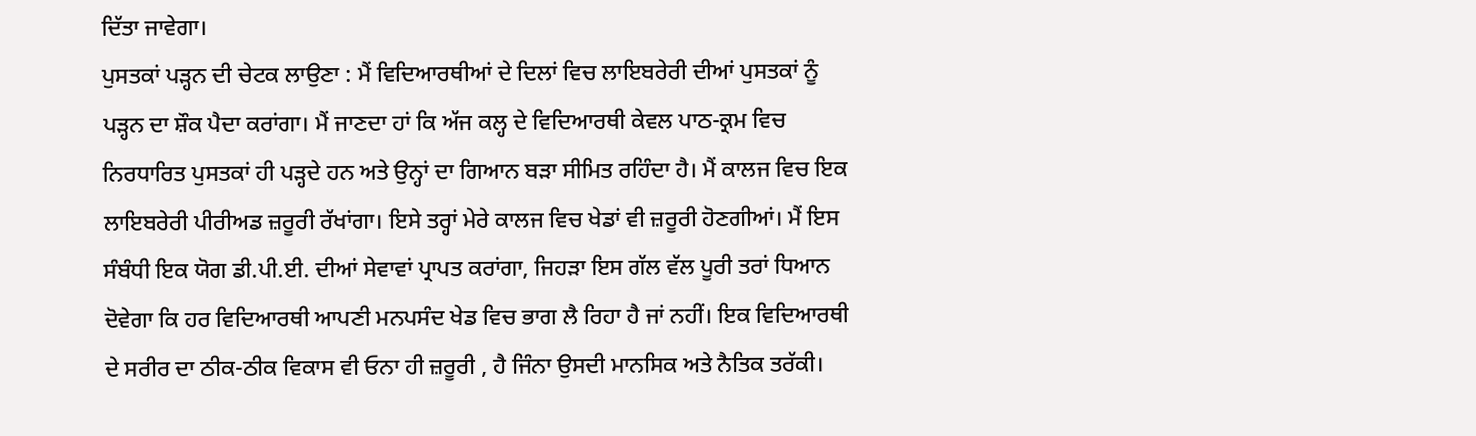ਦਿੱਤਾ ਜਾਵੇਗਾ।
ਪੁਸਤਕਾਂ ਪੜ੍ਹਨ ਦੀ ਚੇਟਕ ਲਾਉਣਾ : ਮੈਂ ਵਿਦਿਆਰਥੀਆਂ ਦੇ ਦਿਲਾਂ ਵਿਚ ਲਾਇਬਰੇਰੀ ਦੀਆਂ ਪੁਸਤਕਾਂ ਨੂੰ ਪੜ੍ਹਨ ਦਾ ਸ਼ੌਕ ਪੈਦਾ ਕਰਾਂਗਾ। ਮੈਂ ਜਾਣਦਾ ਹਾਂ ਕਿ ਅੱਜ ਕਲ੍ਹ ਦੇ ਵਿਦਿਆਰਥੀ ਕੇਵਲ ਪਾਠ-ਕ੍ਰਮ ਵਿਚ ਨਿਰਧਾਰਿਤ ਪੁਸਤਕਾਂ ਹੀ ਪੜ੍ਹਦੇ ਹਨ ਅਤੇ ਉਨ੍ਹਾਂ ਦਾ ਗਿਆਨ ਬੜਾ ਸੀਮਿਤ ਰਹਿੰਦਾ ਹੈ। ਮੈਂ ਕਾਲਜ ਵਿਚ ਇਕ ਲਾਇਬਰੇਰੀ ਪੀਰੀਅਡ ਜ਼ਰੂਰੀ ਰੱਖਾਂਗਾ। ਇਸੇ ਤਰ੍ਹਾਂ ਮੇਰੇ ਕਾਲਜ ਵਿਚ ਖੇਡਾਂ ਵੀ ਜ਼ਰੂਰੀ ਹੋਣਗੀਆਂ। ਮੈਂ ਇਸ ਸੰਬੰਧੀ ਇਕ ਯੋਗ ਡੀ.ਪੀ.ਈ. ਦੀਆਂ ਸੇਵਾਵਾਂ ਪ੍ਰਾਪਤ ਕਰਾਂਗਾ, ਜਿਹੜਾ ਇਸ ਗੱਲ ਵੱਲ ਪੂਰੀ ਤਰਾਂ ਧਿਆਨ ਦੋਵੇਗਾ ਕਿ ਹਰ ਵਿਦਿਆਰਥੀ ਆਪਣੀ ਮਨਪਸੰਦ ਖੇਡ ਵਿਚ ਭਾਗ ਲੈ ਰਿਹਾ ਹੈ ਜਾਂ ਨਹੀਂ। ਇਕ ਵਿਦਿਆਰਥੀ ਦੇ ਸਰੀਰ ਦਾ ਠੀਕ-ਠੀਕ ਵਿਕਾਸ ਵੀ ਓਨਾ ਹੀ ਜ਼ਰੂਰੀ , ਹੈ ਜਿੰਨਾ ਉਸਦੀ ਮਾਨਸਿਕ ਅਤੇ ਨੈਤਿਕ ਤਰੱਕੀ।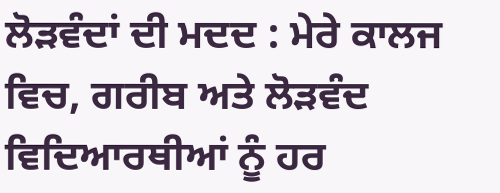ਲੋੜਵੰਦਾਂ ਦੀ ਮਦਦ : ਮੇਰੇ ਕਾਲਜ ਵਿਚ, ਗਰੀਬ ਅਤੇ ਲੋੜਵੰਦ ਵਿਦਿਆਰਥੀਆਂ ਨੂੰ ਹਰ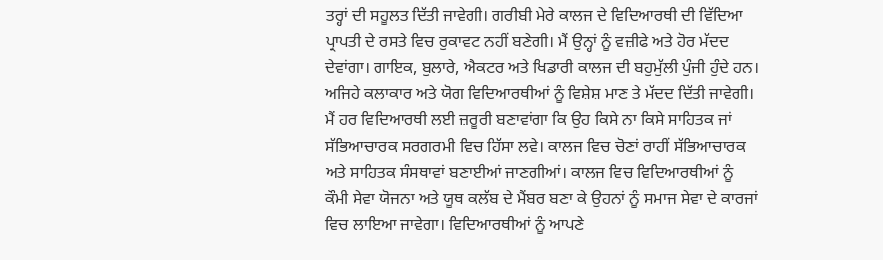ਤਰ੍ਹਾਂ ਦੀ ਸਹੂਲਤ ਦਿੱਤੀ ਜਾਵੇਗੀ। ਗਰੀਬੀ ਮੇਰੇ ਕਾਲਜ ਦੇ ਵਿਦਿਆਰਥੀ ਦੀ ਵਿੱਦਿਆ ਪ੍ਰਾਪਤੀ ਦੇ ਰਸਤੇ ਵਿਚ ਰੁਕਾਵਟ ਨਹੀਂ ਬਣੇਗੀ। ਮੈਂ ਉਨ੍ਹਾਂ ਨੂੰ ਵਜ਼ੀਫੇ ਅਤੇ ਹੋਰ ਮੱਦਦ ਦੇਵਾਂਗਾ। ਗਾਇਕ, ਬੁਲਾਰੇ, ਐਕਟਰ ਅਤੇ ਖਿਡਾਰੀ ਕਾਲਜ ਦੀ ਬਹੁਮੁੱਲੀ ਪੁੰਜੀ ਹੁੰਦੇ ਹਨ। ਅਜਿਹੇ ਕਲਾਕਾਰ ਅਤੇ ਯੋਗ ਵਿਦਿਆਰਥੀਆਂ ਨੂੰ ਵਿਸ਼ੇਸ਼ ਮਾਣ ਤੇ ਮੱਦਦ ਦਿੱਤੀ ਜਾਵੇਗੀ। ਮੈਂ ਹਰ ਵਿਦਿਆਰਥੀ ਲਈ ਜ਼ਰੂਰੀ ਬਣਾਵਾਂਗਾ ਕਿ ਉਹ ਕਿਸੇ ਨਾ ਕਿਸੇ ਸਾਹਿਤਕ ਜਾਂ ਸੱਭਿਆਚਾਰਕ ਸਰਗਰਮੀ ਵਿਚ ਹਿੱਸਾ ਲਵੇ। ਕਾਲਜ ਵਿਚ ਚੋਣਾਂ ਰਾਹੀਂ ਸੱਭਿਆਚਾਰਕ ਅਤੇ ਸਾਹਿਤਕ ਸੰਸਥਾਵਾਂ ਬਣਾਈਆਂ ਜਾਣਗੀਆਂ। ਕਾਲਜ ਵਿਚ ਵਿਦਿਆਰਥੀਆਂ ਨੂੰ ਕੌਮੀ ਸੇਵਾ ਯੋਜਨਾ ਅਤੇ ਯੂਥ ਕਲੱਬ ਦੇ ਮੈਂਬਰ ਬਣਾ ਕੇ ਉਹਨਾਂ ਨੂੰ ਸਮਾਜ ਸੇਵਾ ਦੇ ਕਾਰਜਾਂ ਵਿਚ ਲਾਇਆ ਜਾਵੇਗਾ। ਵਿਦਿਆਰਥੀਆਂ ਨੂੰ ਆਪਣੇ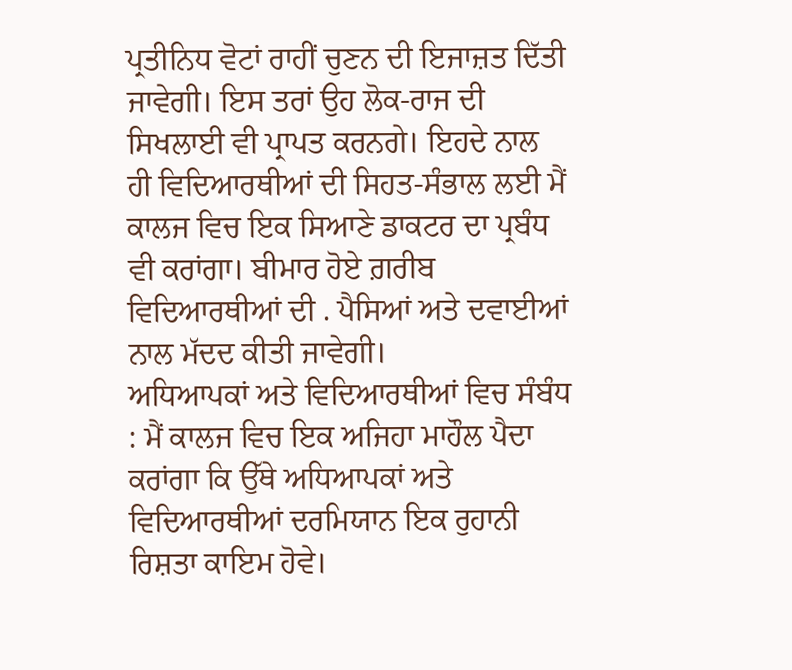ਪ੍ਰਤੀਨਿਧ ਵੋਟਾਂ ਰਾਹੀਂ ਚੁਣਨ ਦੀ ਇਜਾਜ਼ਤ ਦਿੱਤੀ ਜਾਵੇਗੀ। ਇਸ ਤਰਾਂ ਉਹ ਲੋਕ-ਰਾਜ ਦੀ ਸਿਖਲਾਈ ਵੀ ਪ੍ਰਾਪਤ ਕਰਨਗੇ। ਇਹਦੇ ਨਾਲ ਹੀ ਵਿਦਿਆਰਥੀਆਂ ਦੀ ਸਿਹਤ-ਸੰਭਾਲ ਲਈ ਮੈਂ ਕਾਲਜ ਵਿਚ ਇਕ ਸਿਆਣੇ ਡਾਕਟਰ ਦਾ ਪ੍ਰਬੰਧ ਵੀ ਕਰਾਂਗਾ। ਬੀਮਾਰ ਹੋਏ ਗ਼ਰੀਬ ਵਿਦਿਆਰਥੀਆਂ ਦੀ . ਪੈਸਿਆਂ ਅਤੇ ਦਵਾਈਆਂ ਨਾਲ ਮੱਦਦ ਕੀਤੀ ਜਾਵੇਗੀ।
ਅਧਿਆਪਕਾਂ ਅਤੇ ਵਿਦਿਆਰਥੀਆਂ ਵਿਚ ਸੰਬੰਧ : ਮੈਂ ਕਾਲਜ ਵਿਚ ਇਕ ਅਜਿਹਾ ਮਾਹੌਲ ਪੈਦਾ ਕਰਾਂਗਾ ਕਿ ਉੱਥੇ ਅਧਿਆਪਕਾਂ ਅਤੇ ਵਿਦਿਆਰਥੀਆਂ ਦਰਮਿਯਾਨ ਇਕ ਰੁਹਾਨੀ ਰਿਸ਼ਤਾ ਕਾਇਮ ਹੋਵੇ।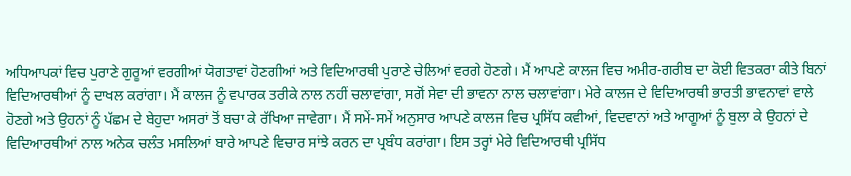ਅਧਿਆਪਕਾਂ ਵਿਚ ਪੁਰਾਣੇ ਗੁਰੂਆਂ ਵਰਗੀਆਂ ਯੋਗਤਾਵਾਂ ਹੋਣਗੀਆਂ ਅਤੇ ਵਿਦਿਆਰਥੀ ਪੁਰਾਣੇ ਚੇਲਿਆਂ ਵਰਗੇ ਹੋਣਗੇ। ਮੈਂ ਆਪਣੇ ਕਾਲਜ ਵਿਚ ਅਮੀਰ-ਗਰੀਬ ਦਾ ਕੋਈ ਵਿਤਕਰਾ ਕੀਤੇ ਬਿਨਾਂ ਵਿਦਿਆਰਥੀਆਂ ਨੂੰ ਦਾਖਲ ਕਰਾਂਗਾ। ਮੈਂ ਕਾਲਜ ਨੂੰ ਵਪਾਰਕ ਤਰੀਕੇ ਨਾਲ ਨਹੀਂ ਚਲਾਵਾਂਗਾ, ਸਗੋਂ ਸੇਵਾ ਦੀ ਭਾਵਨਾ ਨਾਲ ਚਲਾਵਾਂਗਾ। ਮੇਰੇ ਕਾਲਜ ਦੇ ਵਿਦਿਆਰਥੀ ਭਾਰਤੀ ਭਾਵਨਾਵਾਂ ਵਾਲੇ ਹੋਣਗੇ ਅਤੇ ਉਹਨਾਂ ਨੂੰ ਪੱਛਮ ਦੇ ਬੇਹੁਦਾ ਅਸਰਾਂ ਤੋਂ ਬਚਾ ਕੇ ਰੱਖਿਆ ਜਾਵੇਗਾ। ਮੈਂ ਸਮੇਂ-ਸਮੇਂ ਅਨੁਸਾਰ ਆਪਣੇ ਕਾਲਜ ਵਿਚ ਪ੍ਰਸਿੱਧ ਕਵੀਆਂ, ਵਿਦਵਾਨਾਂ ਅਤੇ ਆਗੂਆਂ ਨੂੰ ਬੁਲਾ ਕੇ ਉਹਨਾਂ ਦੇ ਵਿਦਿਆਰਥੀਆਂ ਨਾਲ ਅਨੇਕ ਚਲੰਤ ਮਸਲਿਆਂ ਬਾਰੇ ਆਪਣੇ ਵਿਚਾਰ ਸਾਂਝੇ ਕਰਨ ਦਾ ਪ੍ਰਬੰਧ ਕਰਾਂਗਾ। ਇਸ ਤਰ੍ਹਾਂ ਮੇਰੇ ਵਿਦਿਆਰਥੀ ਪ੍ਰਸਿੱਧ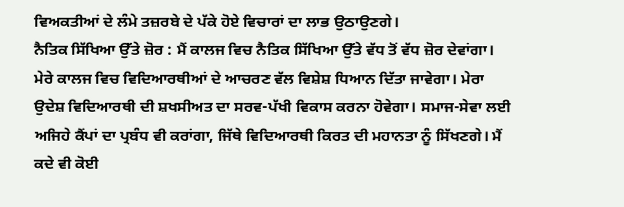ਵਿਅਕਤੀਆਂ ਦੇ ਲੰਮੇ ਤਜ਼ਰਬੇ ਦੇ ਪੱਕੇ ਹੋਏ ਵਿਚਾਰਾਂ ਦਾ ਲਾਭ ਉਠਾਉਣਗੇ।
ਨੈਤਿਕ ਸਿੱਖਿਆ ਉੱਤੇ ਜ਼ੋਰ : ਮੈਂ ਕਾਲਜ ਵਿਚ ਨੈਤਿਕ ਸਿੱਖਿਆ ਉੱਤੇ ਵੱਧ ਤੋਂ ਵੱਧ ਜ਼ੋਰ ਦੇਵਾਂਗਾ। ਮੇਰੇ ਕਾਲਜ ਵਿਚ ਵਿਦਿਆਰਥੀਆਂ ਦੇ ਆਚਰਣ ਵੱਲ ਵਿਸ਼ੇਸ਼ ਧਿਆਨ ਦਿੱਤਾ ਜਾਵੇਗਾ। ਮੇਰਾ ਉਦੇਸ਼ ਵਿਦਿਆਰਥੀ ਦੀ ਸ਼ਖਸੀਅਤ ਦਾ ਸਰਵ-ਪੱਖੀ ਵਿਕਾਸ ਕਰਨਾ ਹੋਵੇਗਾ। ਸਮਾਜ-ਸੇਵਾ ਲਈ ਅਜਿਹੇ ਕੈਂਪਾਂ ਦਾ ਪ੍ਰਬੰਧ ਵੀ ਕਰਾਂਗਾ, ਜਿੱਥੇ ਵਿਦਿਆਰਥੀ ਕਿਰਤ ਦੀ ਮਹਾਨਤਾ ਨੂੰ ਸਿੱਖਣਗੇ। ਮੈਂ ਕਦੇ ਵੀ ਕੋਈ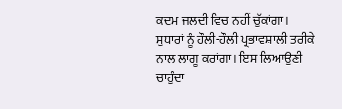ਕਦਮ ਜਲਦੀ ਵਿਚ ਨਹੀਂ ਚੁੱਕਾਂਗਾ। ਸੁਧਾਰਾਂ ਨੂੰ ਹੌਲੀ-ਹੌਲੀ ਪ੍ਰਭਾਵਸ਼ਾਲੀ ਤਰੀਕੇ ਨਾਲ ਲਾਗੂ ਕਰਾਂਗਾ। ਇਸ ਲਿਆਉਣੀ ਚਾਹੁੰਦਾ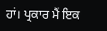ਹਾਂ। ਪ੍ਰਕਾਰ ਮੈਂ ਇਕ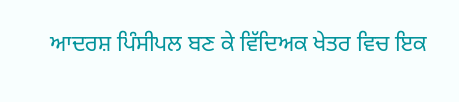ਆਦਰਸ਼ ਪਿੰਸੀਪਲ ਬਣ ਕੇ ਵਿੱਦਿਅਕ ਖੇਤਰ ਵਿਚ ਇਕ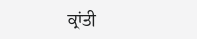ਕ੍ਰਾਂਤੀ